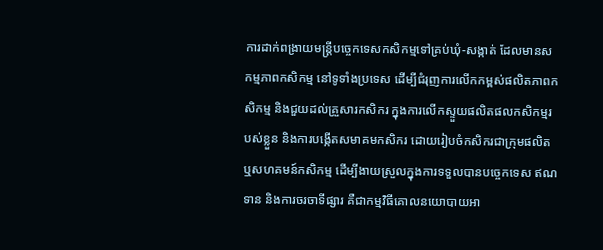ការដាក់ពង្រាយមន្ត្រីបច្ចេកទេសកសិកម្មទៅគ្រប់ឃុំ-សង្កាត់ ដែលមានសកម្មភាពកសិកម្ម នៅទូទាំងប្រទេស ដើម្បីជំរុញការលើកកម្ពស់ផលិតភាពកសិកម្ម និងជួយដល់គ្រួសារកសិករ ក្នុងការលើកស្ទួយផលិតផលកសិកម្មរបស់ខ្លួន និងការបង្កើតសមាគមកសិករ ដោយរៀបចំកសិករជាក្រុមផលិត ឬសហគមន៍កសិកម្ម ដើម្បីងាយស្រួលក្នុងការទទួលបានបច្ចេកទេស ឥណទាន និងការចរចាទីផ្សារ គឺជាកម្មវិធីគោលនយោបាយអា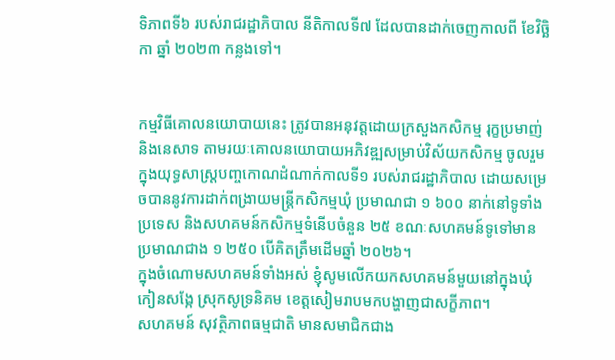ទិភាពទី៦ របស់រាជរដ្ឋាភិបាល នីតិកាលទី៧ ដែលបានដាក់ចេញកាលពី ខែវិច្ឆិកា ឆ្នាំ ២០២៣ កន្លងទៅ។


កម្មវិធីគោលនយោបាយនេះ ត្រូវបានអនុវត្តដោយក្រសួងកសិកម្ម រុក្ខប្រមាញ់ និងនេសាទ តាមរយៈគោលនយោបាយអភិវឌ្ឍសម្រាប់វិស័យកសិកម្ម ចូលរួមក្នុងយុទ្ធសាស្ត្របញ្ចកោណដំណាក់កាលទី១ របស់រាជរដ្ឋាភិបាល ដោយសម្រេចបាននូវការដាក់ពង្រាយមន្ត្រីកសិកម្មឃុំ ប្រមាណជា ១ ៦០០ នាក់នៅទូទាំងប្រទេស និងសហគមន៍កសិកម្មទំនើបចំនួន ២៥ ខណៈសហគមន៍ទូទៅមានប្រមាណជាង ១ ២៥០ បើគិតត្រឹមដើមឆ្នាំ ២០២៦។
ក្នុងចំណោមសហគមន៍ទាំងអស់ ខ្ញុំសូមលើកយកសហគមន៍មួយនៅក្នុងឃុំកៀនសង្កែ ស្រុកសូទ្រនិគម ខេត្តសៀមរាបមកបង្ហាញជាសក្ខីភាព។
សហគមន៍ សុវត្ថិភាពធម្មជាតិ មានសមាជិកជាង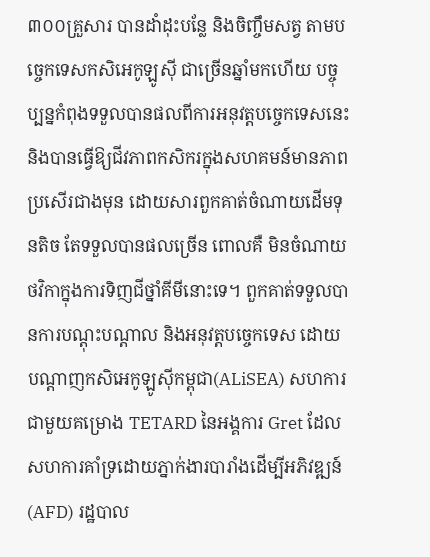៣០០គ្រួសារ បានដាំដុះបន្លែ និងចិញ្ចឹមសត្វ តាមបច្ចេកទេសកសិអេកូឡូស៊ី ជាច្រើនឆ្នាំមកហើយ បច្ចុប្បន្នកំពុងទទួលបានផលពីការអនុវត្តបច្ចេកទេសនេះ និងបានធ្វើឱ្យជីវភាពកសិករក្នុងសហគមន៍មានភាពប្រសើរជាងមុន ដោយសារពួកគាត់ចំណាយដើមទុនតិច តែទទួលបានផលច្រើន ពោលគឺ មិនចំណាយថវិកាក្នុងការទិញជីថ្នាំគីមីនោះទេ។ ពួកគាត់ទទួលបានការបណ្ដុះបណ្ដាល និងអនុវត្តបច្ចេកទេស ដោយបណ្តាញកសិអេកូឡូស៊ីកម្ពុជា(ALiSEA) សហការជាមួយគម្រោង TETARD នៃអង្គការ Gret ដែលសហការគាំទ្រដោយភ្នាក់ងារបារាំងដើម្បីអភិវឌ្ឍន៍ (AFD) រដ្ឋបាល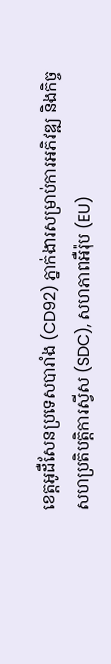ខេត្តអូដឺសែនប្រទេសបារាំង (CD92) ភ្នាក់ងារសម្រាប់ការអភិវឌ្ឍ និងកិច្ចសហប្រតិបត្តិការស្វីស (SDC), សហភាពអឺរ៉ុប (EU)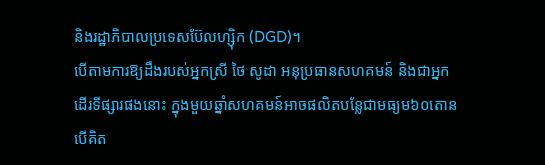និងរដ្ឋាភិបាលប្រទេសប៊ែលហ្ស៊ិក (DGD)។
បើតាមការឱ្យដឹងរបស់អ្នកស្រី ថៃ សូដា អនុប្រធានសហគមន៍ និងជាអ្នកដើរទីផ្សារផងនោះ ក្នុងមួយឆ្នាំសហគមន៍អាចផលិតបន្លែជាមធ្យម៦០តោន បើគិត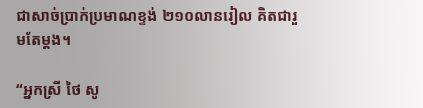ជាសាច់ប្រាក់ប្រមាណខ្ទង់ ២១០លានរៀល គិតជារួមតែម្ដង។

“អ្នកស្រី ថៃ សូ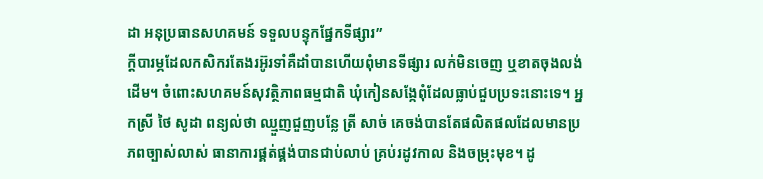ដា អនុប្រធានសហគមន៍ ទទួលបន្ទុកផ្នែកទីផ្សារ”
ក្ដីបារម្ភដែលកសិករតែងរអ៊ូរទាំគឺដាំបានហើយពុំមានទីផ្សារ លក់មិនចេញ ឬខាតចុងលង់ដើម។ ចំពោះសហគមន៍សុវត្ថិភាពធម្មជាតិ ឃុំកៀនសង្កែពុំដែលធ្លាប់ជួបប្រទះនោះទេ។ អ្នកស្រី ថៃ សូដា ពន្យល់ថា ឈ្មួញជួញបន្លែ ត្រី សាច់ គេចង់បានតែផលិតផលដែលមានប្រភពច្បាស់លាស់ ធានាការផ្គត់ផ្គង់បានជាប់លាប់ គ្រប់រដូវកាល និងចម្រុះមុខ។ ដូ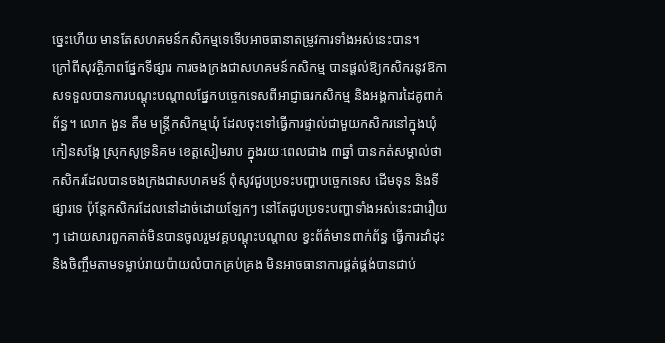ច្នេះហើយ មានតែសហគមន៍កសិកម្មទេទើបអាចធានាតម្រូវការទាំងអស់នេះបាន។
ក្រៅពីសុវត្ថិភាពផ្នែកទីផ្សារ ការចងក្រងជាសហគមន៍កសិកម្ម បានផ្ដល់ឱ្យកសិករនូវឱកាសទទួលបានការបណ្ដុះបណ្ដាលផ្នែកបច្ចេកទេសពីអាជ្ញាធរកសិកម្ម និងអង្គការដៃគូពាក់ព័ន្ធ។ លោក ងួន តឺម មន្ត្រីកសិកម្មឃុំ ដែលចុះទៅធ្វើការផ្ទាល់ជាមួយកសិករនៅក្នុងឃុំកៀនសង្កែ ស្រុកសូទ្រនិគម ខេត្តសៀមរាប ក្នុងរយៈពេលជាង ៣ឆ្នាំ បានកត់សម្គាល់ថា កសិករដែលបានចងក្រងជាសហគមន៍ ពុំសូវជួបប្រទះបញ្ហាបច្ចេកទេស ដើមទុន និងទីផ្សារទេ ប៉ុន្តែកសិករដែលនៅដាច់ដោយឡែកៗ នៅតែជួបប្រទះបញ្ហាទាំងអស់នេះជារឿយៗ ដោយសារពួកគាត់មិនបានចូលរួមវគ្គបណ្តុះបណ្តាល ខ្វះព័ត៌មានពាក់ព័ន្ធ ធ្វើការដាំដុះ និងចិញ្ចឹមតាមទម្លាប់រាយប៉ាយលំបាកគ្រប់គ្រង មិនអាចធានាការផ្គត់ផ្គង់បានជាប់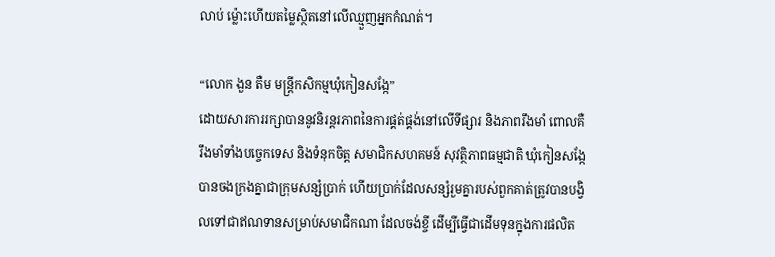លាប់ ម្ល៉ោះហើយតម្លៃស្ថិតនៅលើឈ្មួញអ្នកកំណត់។

“លោក ងួន តឺម មន្ត្រីកសិកម្មឃុំកៀនសង្កែ”
ដោយសារការរក្សាបាននូវនិរន្តរភាពនៃការផ្គត់ផ្គង់នៅលើទីផ្សារ និងភាពរឹងមាំ ពោលគឺរឹងមាំទាំងបច្ចេកទេស និងទំនុកចិត្ត សមាជិកសហគមន៍ សុវត្ថិភាពធម្មជាតិ ឃុំកៀនសង្កែបានចងក្រងគ្នាជាក្រុមសន្សំប្រាក់ ហើយប្រាក់ដែលសន្សំរួមគ្នារបស់ពួកគាត់ត្រូវបានបង្វិលទៅជាឥណទានសម្រាប់សមាជិកណា ដែលចង់ខ្ចី ដើម្បីធ្វើជាដើមទុនក្នុងការផលិត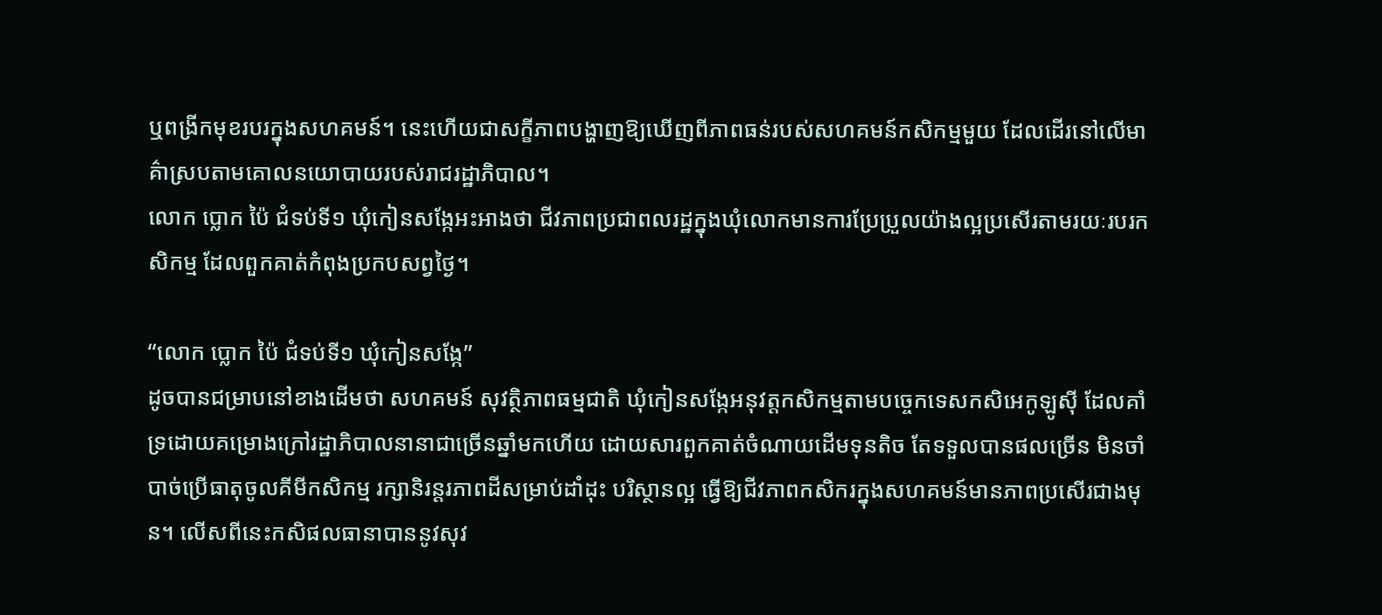ឬពង្រីកមុខរបរក្នុងសហគមន៍។ នេះហើយជាសក្ខីភាពបង្ហាញឱ្យឃើញពីភាពធន់របស់សហគមន៍កសិកម្មមួយ ដែលដើរនៅលើមាគ៌ាស្របតាមគោលនយោបាយរបស់រាជរដ្ឋាភិបាល។
លោក ប្លោក ប៉ៃ ជំទប់ទី១ ឃុំកៀនសង្កែអះអាងថា ជីវភាពប្រជាពលរដ្ឋក្នុងឃុំលោកមានការប្រែប្រួលយ៉ាងល្អប្រសើរតាមរយៈរបរកសិកម្ម ដែលពួកគាត់កំពុងប្រកបសព្វថ្ងៃ។

“លោក ប្លោក ប៉ៃ ជំទប់ទី១ ឃុំកៀនសង្កែ”
ដូចបានជម្រាបនៅខាងដើមថា សហគមន៍ សុវត្ថិភាពធម្មជាតិ ឃុំកៀនសង្កែអនុវត្តកសិកម្មតាមបច្ចេកទេសកសិអេកូឡូស៊ី ដែលគាំទ្រដោយគម្រោងក្រៅរដ្ឋាភិបាលនានាជាច្រើនឆ្នាំមកហើយ ដោយសារពួកគាត់ចំណាយដើមទុនតិច តែទទួលបានផលច្រើន មិនចាំបាច់ប្រើធាតុចូលគីមីកសិកម្ម រក្សានិរន្តរភាពដីសម្រាប់ដាំដុះ បរិស្ថានល្អ ធ្វើឱ្យជីវភាពកសិករក្នុងសហគមន៍មានភាពប្រសើរជាងមុន។ លើសពីនេះកសិផលធានាបាននូវសុវ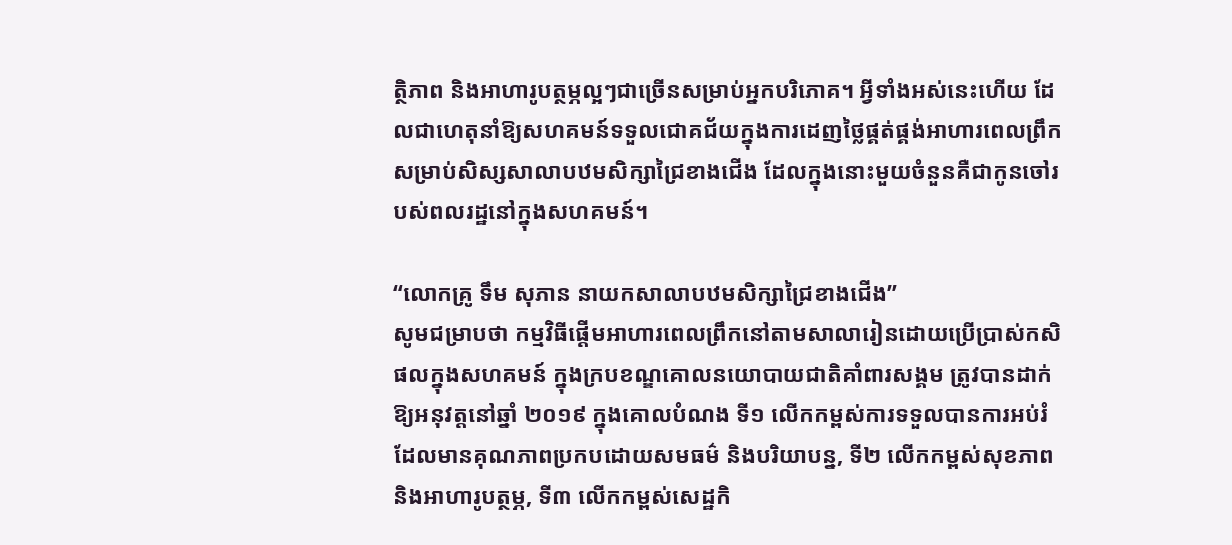ត្ថិភាព និងអាហារូបត្ថម្ភល្អៗជាច្រើនសម្រាប់អ្នកបរិភោគ។ អ្វីទាំងអស់នេះហើយ ដែលជាហេតុនាំឱ្យសហគមន៍ទទួលជោគជ័យក្នុងការដេញថ្លៃផ្គត់ផ្គង់អាហារពេលព្រឹកសម្រាប់សិស្សសាលាបឋមសិក្សាជ្រៃខាងជើង ដែលក្នុងនោះមួយចំនួនគឺជាកូនចៅរបស់ពលរដ្ឋនៅក្នុងសហគមន៍។

“លោកគ្រូ ទឹម សុភាន នាយកសាលាបឋមសិក្សាជ្រៃខាងជើង”
សូមជម្រាបថា កម្មវិធីផ្ដើមអាហារពេលព្រឹកនៅតាមសាលារៀនដោយប្រើប្រាស់កសិផលក្នុងសហគមន៍ ក្នុងក្របខណ្ឌគោលនយោបាយជាតិគាំពារសង្គម ត្រូវបានដាក់ឱ្យអនុវត្តនៅឆ្នាំ ២០១៩ ក្នុងគោលបំណង ទី១ លើកកម្ពស់ការទទួលបានការអប់រំដែលមានគុណភាពប្រកបដោយសមធម៌ និងបរិយាបន្ន, ទី២ លើកកម្ពស់សុខភាពនិងអាហារូបត្ថម្ភ, ទី៣ លើកកម្ពស់សេដ្ឋកិ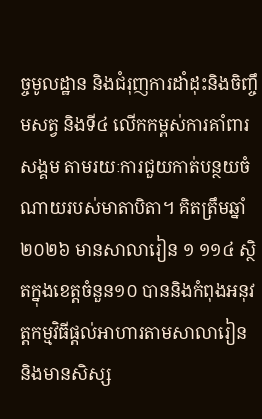ច្ចមូលដ្ឋាន និងជំរុញការដាំដុះនិងចិញ្ចឹមសត្វ និងទី៤ លើកកម្ពស់ការគាំពារសង្គម តាមរយៈការជួយកាត់បន្ថយចំណាយរបស់មាតាបិតា។ គិតត្រឹមឆ្នាំ២០២៦ មានសាលារៀន ១ ១១៤ ស្ថិតក្នុងខេត្តចំនួន១០ បាននិងកំពុងអនុវត្តកម្មវិធីផ្តល់អាហារតាមសាលារៀន និងមានសិស្ស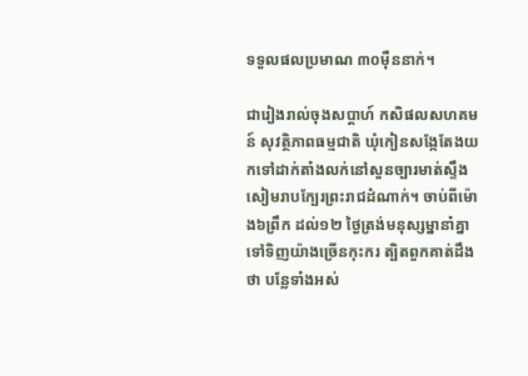ទទួលផលប្រមាណ ៣០ម៉ឺននាក់។

ជារៀងរាល់ចុងសប្ដាហ៍ កសិផលសហគមន៍ សុវត្ថិភាពធម្មជាតិ ឃុំកៀនសង្កែតែងយកទៅដាក់តាំងលក់នៅសួនច្បារមាត់ស្ទឹងសៀមរាបក្បែរព្រះរាជដំណាក់។ ចាប់ពីម៉ោង៦ព្រឹក ដល់១២ ថ្ងៃត្រង់មនុស្សម្នានាំគ្នាទៅទិញយ៉ាងច្រើនកុះករ ត្បិតពួកគាត់ដឹងថា បន្លែទាំងអស់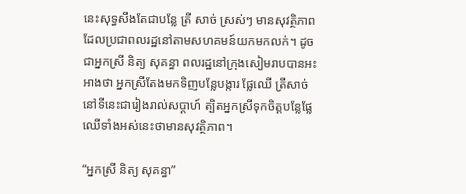នេះសុទ្ធសឹងតែជាបន្លែ ត្រី សាច់ ស្រស់ៗ មានសុវត្ថិភាព ដែលប្រជាពលរដ្ឋនៅតាមសហគមន៍យកមកលក់។ ដូចជាអ្នកស្រី និត្យ សុគន្ធា ពលរដ្ឋនៅក្រុងសៀមរាបបានអះអាងថា អ្នកស្រីតែងមកទិញបន្លែបង្ការ ផ្លែឈើ ត្រីសាច់នៅទីនេះជារៀងរាល់សប្ដាហ៍ ត្បិតអ្នកស្រីទុកចិត្តបន្លែផ្លែឈើទាំងអស់នេះថាមានសុវត្ថិភាព។

“អ្នកស្រី និត្យ សុគន្ធា”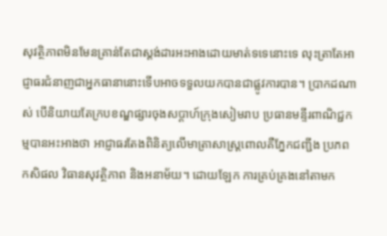សុវត្ថិភាពមិនមែនគ្រាន់តែជាស្តង់ដារអះអាងដោយមាត់ទទេនោះទេ លុះត្រាតែអាជ្ញាធរជំនាញជាអ្នកធានានោះទើបអាចទទួលយកបានជាផ្លូវការបាន។ ប្រាកដណាស់ បើនិយាយតែក្របខណ្ឌផ្សារចុងសប្ដាហ៍ក្រុងសៀមរាប ប្រធានមន្ទីរពាណិជ្ជកម្មបានអះអាងថា អាជ្ញាធរតែងពិនិត្យលើមាត្រាសាស្ត្រពោលគឺភ្នែកជញ្ជីង ប្រភពកសិផល វិធានសុវត្ថិភាព និងអនាម័យ។ ដោយឡែក ការគ្រប់គ្រងនៅតាមក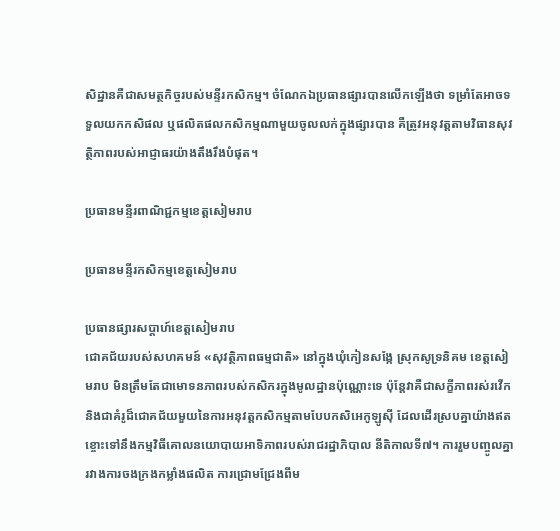សិដ្ឋានគឺជាសមត្ថកិច្ចរបស់មន្ទីរកសិកម្ម។ ចំណែកឯប្រធានផ្សារបានលើកឡើងថា ទម្រាំតែអាចទទួលយកកសិផល ឬផលិតផលកសិកម្មណាមួយចូលលក់ក្នុងផ្សារបាន គឺត្រូវអនុវត្តតាមវិធានសុវត្ថិភាពរបស់អាជ្ញាធរយ៉ាងតឹងរឹងបំផុត។

ប្រធានមន្ទីរពាណិជ្ជកម្មខេត្តសៀមរាប

ប្រធានមន្ទីរកសិកម្មខេត្តសៀមរាប

ប្រធានផ្សារសប្ដាហ៍ខេត្តសៀមរាប
ជោគជ័យរបស់សហគមន៍ «សុវត្ថិភាពធម្មជាតិ» នៅក្នុងឃុំកៀនសង្កែ ស្រុកសូទ្រនិគម ខេត្តសៀមរាប មិនត្រឹមតែជាមោទនភាពរបស់កសិករក្នុងមូលដ្ឋានប៉ុណ្ណោះទេ ប៉ុន្តែវាគឺជាសក្ខីភាពរស់រវើក និងជាគំរូដ៏ជោគជ័យមួយនៃការអនុវត្តកសិកម្មតាមបែបកសិអេកូឡូស៊ី ដែលដើរស្របគ្នាយ៉ាងឥតខ្ចោះទៅនឹងកម្មវិធីគោលនយោបាយអាទិភាពរបស់រាជរដ្ឋាភិបាល នីតិកាលទី៧។ ការរួមបញ្ចូលគ្នារវាងការចងក្រងកម្លាំងផលិត ការជ្រោមជ្រែងពីម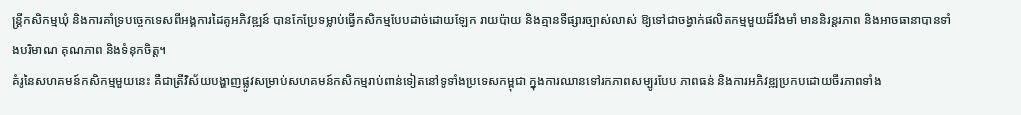ន្ត្រីកសិកម្មឃុំ និងការគាំទ្របច្ចេកទេសពីអង្គការដៃគូអភិវឌ្ឍន៍ បានកែប្រែទម្លាប់ធ្វើកសិកម្មបែបដាច់ដោយឡែក រាយប៉ាយ និងគ្មានទីផ្សារច្បាស់លាស់ ឱ្យទៅជាចង្វាក់ផលិតកម្មមួយដ៏រឹងមាំ មាននិរន្តរភាព និងអាចធានាបានទាំងបរិមាណ គុណភាព និងទំនុកចិត្ត។
គំរូនៃសហគមន៍កសិកម្មមួយនេះ គឺជាត្រីវិស័យបង្ហាញផ្លូវសម្រាប់សហគមន៍កសិកម្មរាប់ពាន់ទៀតនៅទូទាំងប្រទេសកម្ពុជា ក្នុងការឈានទៅរកភាពសម្បូរបែប ភាពធន់ និងការអភិវឌ្ឍប្រកបដោយចីរភាពទាំង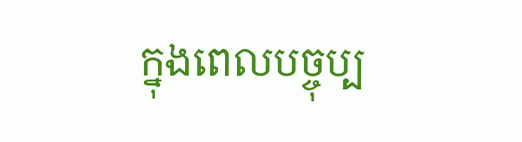ក្នុងពេលបច្ចុប្ប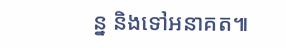ន្ន និងទៅអនាគត៕